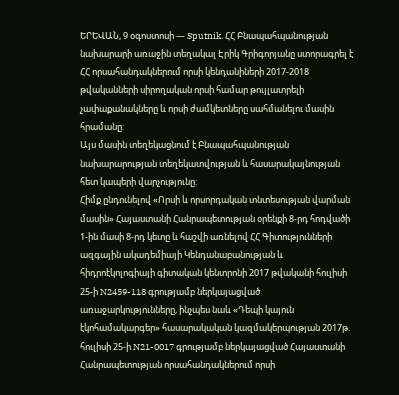ԵՐԵՎԱՆ, 9 օգոստոսի — Sputnik. ՀՀ Բնապահպանության նախարարի առաջին տեղակալ Էրիկ Գրիգորյանը ստորագրել է ՀՀ որսահանդակներում որսի կենդանիների 2017-2018 թվականների սիրողական որսի համար թույլատրելի չափաքանակները և որսի ժամկետները սահմանելու մասին հրամանը:
Այս մասին տեղեկացնում է Բնապահպանության նախարարության տեղեկատվության և հասարակայնության հետ կապերի վարչությունը:
Հիմք ընդունելով «Որսի և որսորդական տնտեսության վարման մասին» Հայաստանի Հանրապետության օրենքի 8-րդ հոդվածի 1-ին մասի 8-րդ կետը և հաշվի առնելով ՀՀ Գիտությունների ազգային ակադեմիայի Կենդանաբանության և հիդրոէկոլոգիայի գիտական կենտրոնի 2017 թվականի հուլիսի 25-ի N2459-118 գրությամբ ներկայացված առաջարկությունները, ինչպես նաև «Դեպի կայուն էկոհամակարգեր» հասարակական կազմակերպության 2017թ. հուլիսի 25-ի N21-0017 գրությամբ ներկայացված Հայաստանի Հանրապետության որսահանդակներում որսի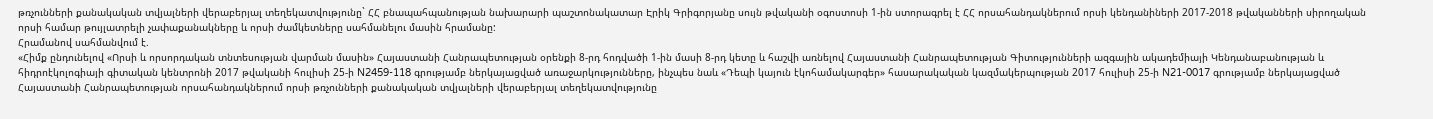թռչունների քանակական տվյալների վերաբերյալ տեղեկատվությունը` ՀՀ բնապահպանության նախարարի պաշտոնակատար Էրիկ Գրիգորյանը սույն թվականի օգոստոսի 1-ին ստորագրել է ՀՀ որսահանդակներում որսի կենդանիների 2017-2018 թվականների սիրողական որսի համար թույլատրելի չափաքանակները և որսի ժամկետները սահմանելու մասին հրամանը:
Հրամանով սահմանվում է.
«Հիմք ընդունելով «Որսի և որսորդական տնտեսության վարման մասին» Հայաստանի Հանրապետության օրենքի 8-րդ հոդվածի 1-ին մասի 8-րդ կետը և հաշվի առնելով Հայաստանի Հանրապետության Գիտությունների ազգային ակադեմիայի Կենդանաբանության և հիդրոէկոլոգիայի գիտական կենտրոնի 2017 թվականի հուլիսի 25-ի N2459-118 գրությամբ ներկայացված առաջարկությունները, ինչպես նաև «Դեպի կայուն էկոհամակարգեր» հասարակական կազմակերպության 2017 հուլիսի 25-ի N21-0017 գրությամբ ներկայացված Հայաստանի Հանրապետության որսահանդակներում որսի թռչունների քանակական տվյալների վերաբերյալ տեղեկատվությունը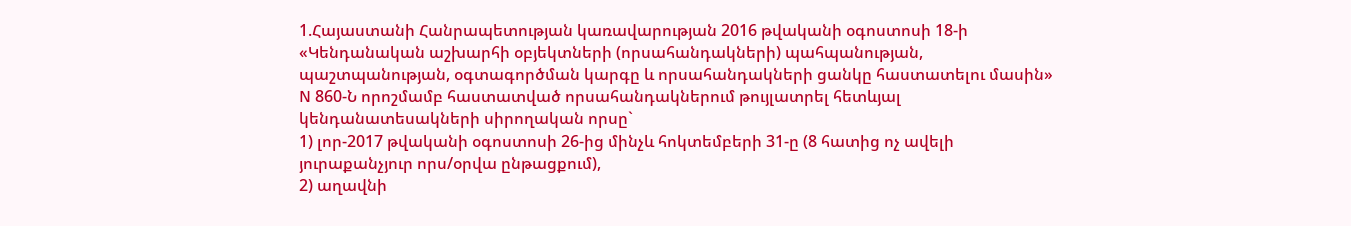1.Հայաստանի Հանրապետության կառավարության 2016 թվականի օգոստոսի 18-ի «Կենդանական աշխարհի օբյեկտների (որսահանդակների) պահպանության, պաշտպանության, օգտագործման կարգը և որսահանդակների ցանկը հաստատելու մասին» N 860-Ն որոշմամբ հաստատված որսահանդակներում թույլատրել հետևյալ կենդանատեսակների սիրողական որսը`
1) լոր-2017 թվականի օգոստոսի 26-ից մինչև հոկտեմբերի 31-ը (8 հատից ոչ ավելի յուրաքանչյուր որս/օրվա ընթացքում),
2) աղավնի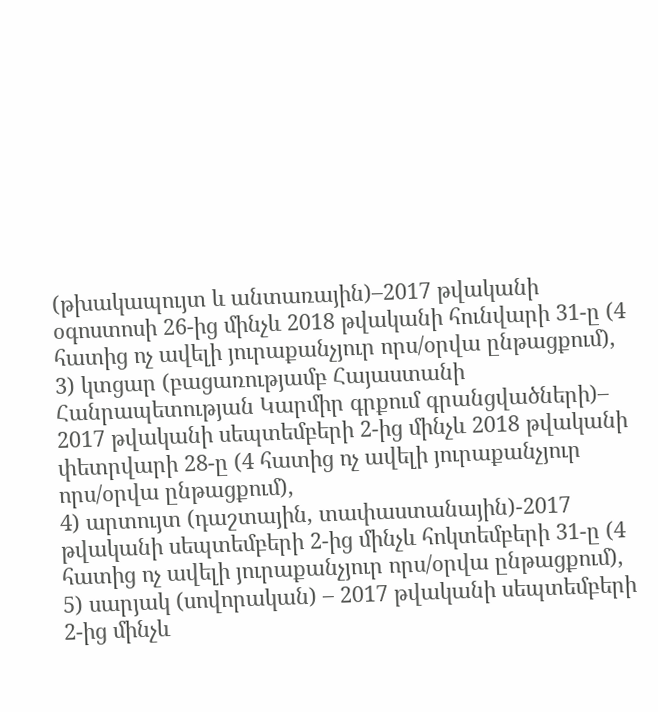(թխակապույտ և անտառային)–2017 թվականի օգոստոսի 26-ից մինչև 2018 թվականի հունվարի 31-ը (4 հատից ոչ ավելի յուրաքանչյուր որս/օրվա ընթացքում),
3) կտցար (բացառությամբ Հայաստանի Հանրապետության Կարմիր գրքում գրանցվածների)– 2017 թվականի սեպտեմբերի 2-ից մինչև 2018 թվականի փետրվարի 28-ը (4 հատից ոչ ավելի յուրաքանչյուր որս/օրվա ընթացքում),
4) արտույտ (դաշտային, տափաստանային)-2017 թվականի սեպտեմբերի 2-ից մինչև հոկտեմբերի 31-ը (4 հատից ոչ ավելի յուրաքանչյուր որս/օրվա ընթացքում),
5) սարյակ (սովորական) – 2017 թվականի սեպտեմբերի 2-ից մինչև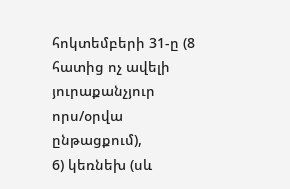հոկտեմբերի 31-ը (8 հատից ոչ ավելի յուրաքանչյուր որս/օրվա ընթացքում),
6) կեռնեխ (սև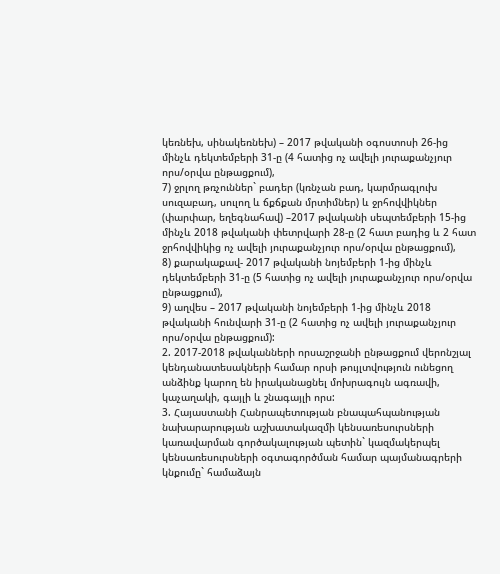կեռնեխ, սինակեռնեխ) – 2017 թվականի օգոստոսի 26-ից մինչև դեկտեմբերի 31-ը (4 հատից ոչ ավելի յուրաքանչյուր որս/օրվա ընթացքում),
7) ջրլող թռչուններ` բադեր (կռնչան բադ, կարմրագլուխ սուզաբադ, սուլող և ճքճքան մրտիմներ) և ջրհովվիկներ (փարփար, եղեգնահավ) –2017 թվականի սեպտեմբերի 15-ից մինչև 2018 թվականի փետրվարի 28-ը (2 հատ բադից և 2 հատ ջրհովվիկից ոչ ավելի յուրաքանչյուր որս/օրվա ընթացքում),
8) քարակաքավ- 2017 թվականի նոյեմբերի 1-ից մինչև դեկտեմբերի 31-ը (5 հատից ոչ ավելի յուրաքանչյուր որս/օրվա ընթացքում),
9) աղվես – 2017 թվականի նոյեմբերի 1-ից մինչև 2018 թվականի հունվարի 31-ը (2 հատից ոչ ավելի յուրաքանչյուր որս/օրվա ընթացքում):
2. 2017-2018 թվականների որսաշրջանի ընթացքում վերոնշյալ կենդանատեսակների համար որսի թույլտվություն ունեցող անձինք կարող են իրականացնել մոխրագույն ագռավի, կաչաղակի, գայլի և շնագայլի որս:
3. Հայաստանի Հանրապետության բնապահպանության նախարարության աշխատակազմի կենսառեսուրսների կառավարման գործակալության պետին` կազմակերպել կենսառեսուրսների օգտագործման համար պայմանագրերի կնքումը` համաձայն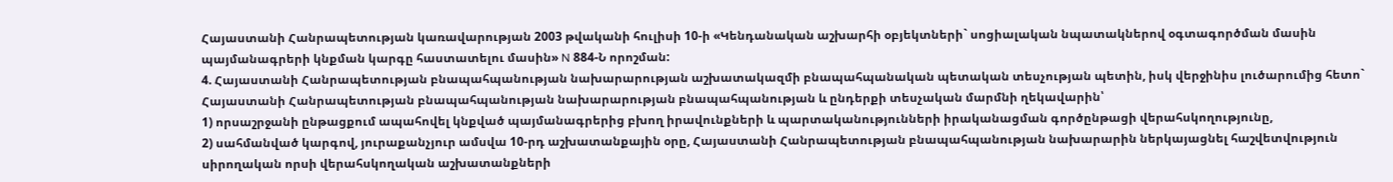Հայաստանի Հանրապետության կառավարության 2003 թվականի հուլիսի 10-ի «Կենդանական աշխարհի օբյեկտների` սոցիալական նպատակներով օգտագործման մասին պայմանագրերի կնքման կարգը հաստատելու մասին» N 884-Ն որոշման:
4. Հայաստանի Հանրապետության բնապահպանության նախարարության աշխատակազմի բնապահպանական պետական տեսչության պետին, իսկ վերջինիս լուծարումից հետո` Հայաստանի Հանրապետության բնապահպանության նախարարության բնապահպանության և ընդերքի տեսչական մարմնի ղեկավարին՝
1) որսաշրջանի ընթացքում ապահովել կնքված պայմանագրերից բխող իրավունքների և պարտականությունների իրականացման գործընթացի վերահսկողությունը,
2) սահմանված կարգով, յուրաքանչյուր ամսվա 10-րդ աշխատանքային օրը, Հայաստանի Հանրապետության բնապահպանության նախարարին ներկայացնել հաշվետվություն սիրողական որսի վերահսկողական աշխատանքների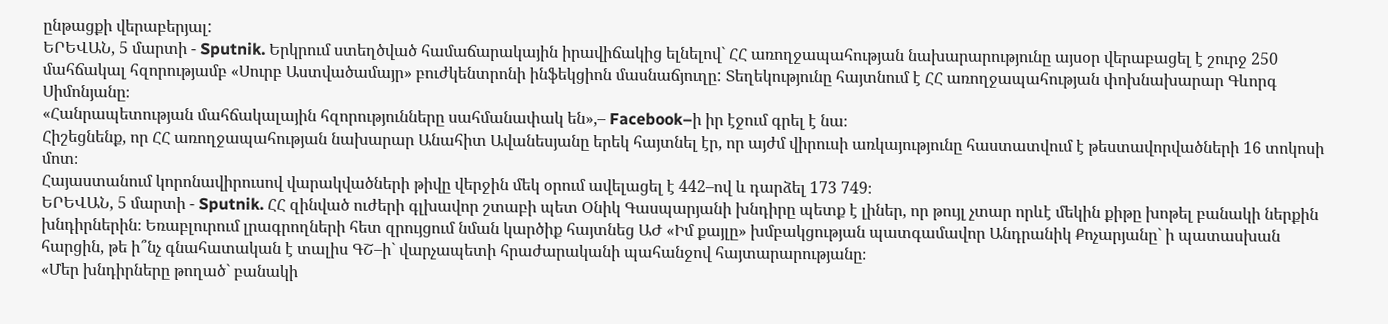ընթացքի վերաբերյալ:
ԵՐԵՎԱՆ, 5 մարտի - Sputnik. Երկրում ստեղծված համաճարակային իրավիճակից ելնելով` ՀՀ առողջապահության նախարարությունը այսօր վերաբացել է շուրջ 250 մահճակալ հզորությամբ «Սուրբ Աստվածամայր» բուժկենտրոնի ինֆեկցիոն մասնաճյուղը: Տեղեկությունը հայտնում է ՀՀ առողջապահության փոխնախարար Գևորգ Սիմոնյանը։
«Հանրապետության մահճակալային հզորությունները սահմանափակ են»,– Facebook–ի իր էջում գրել է նա։
Հիշեցնենք, որ ՀՀ առողջապահության նախարար Անահիտ Ավանեսյանը երեկ հայտնել էր, որ այժմ վիրուսի առկայությունը հաստատվում է թեստավորվածների 16 տոկոսի մոտ։
Հայաստանում կորոնավիրուսով վարակվածների թիվը վերջին մեկ օրում ավելացել է 442–ով և դարձել 173 749։
ԵՐԵՎԱՆ, 5 մարտի - Sputnik. ՀՀ զինված ուժերի գլխավոր շտաբի պետ Օնիկ Գասպարյանի խնդիրը պետք է լիներ, որ թույլ չտար որևէ մեկին քիթը խոթել բանակի ներքին խնդիրներին։ Եռաբլուրում լրագրողների հետ զրույցում նման կարծիք հայտնեց ԱԺ «Իմ քայլը» խմբակցության պատգամավոր Անդրանիկ Քոչարյանը` ի պատասխան հարցին, թե ի՞նչ գնահատական է տալիս ԳՇ–ի` վարչապետի հրաժարականի պահանջով հայտարարությանը։
«Մեր խնդիրները թողած` բանակի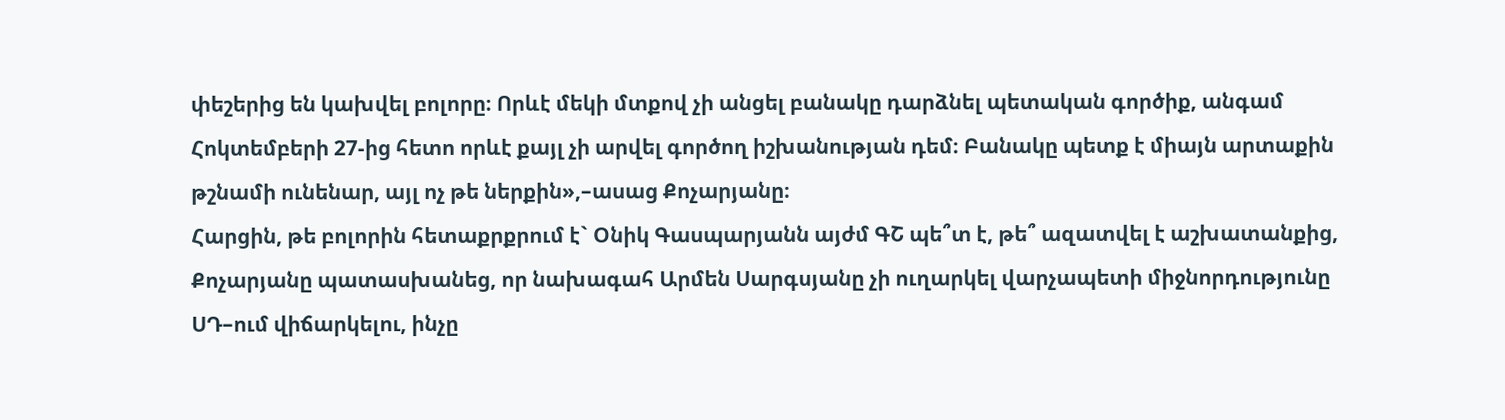փեշերից են կախվել բոլորը։ Որևէ մեկի մտքով չի անցել բանակը դարձնել պետական գործիք, անգամ Հոկտեմբերի 27-ից հետո որևէ քայլ չի արվել գործող իշխանության դեմ։ Բանակը պետք է միայն արտաքին թշնամի ունենար, այլ ոչ թե ներքին»,–ասաց Քոչարյանը։
Հարցին, թե բոլորին հետաքրքրում է` Օնիկ Գասպարյանն այժմ ԳՇ պե՞տ է, թե՞ ազատվել է աշխատանքից, Քոչարյանը պատասխանեց, որ նախագահ Արմեն Սարգսյանը չի ուղարկել վարչապետի միջնորդությունը ՍԴ–ում վիճարկելու, ինչը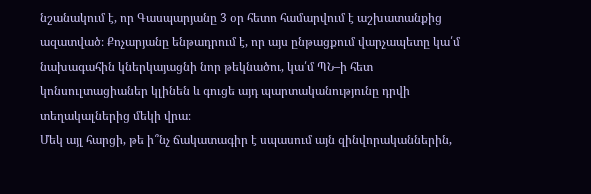նշանակում է, որ Գասպարյանը 3 օր հետո համարվում է աշխատանքից ազատված։ Քոչարյանը ենթադրում է, որ այս ընթացքում վարչապետը կա՛մ նախագահին կներկայացնի նոր թեկնածու, կա՛մ ՊՆ–ի հետ կոնսուլտացիաներ կլինեն և գուցե այդ պարտականությունը դրվի տեղակալներից մեկի վրա։
Մեկ այլ հարցի, թե ի՞նչ ճակատագիր է սպասում այն զինվորականներին,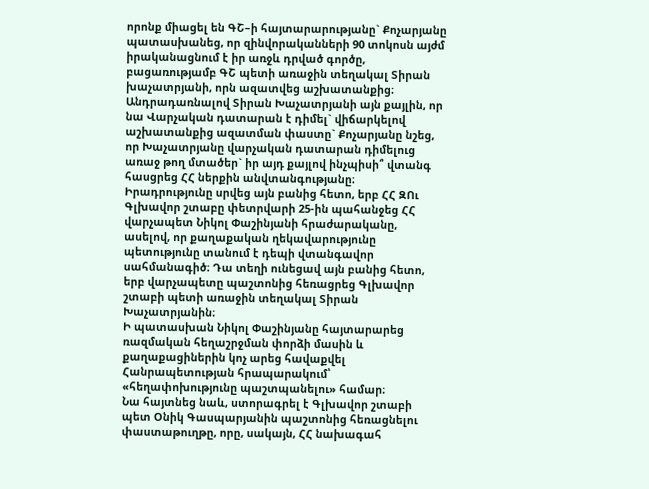որոնք միացել են ԳՇ–ի հայտարարությանը` Քոչարյանը պատասխանեց, որ զինվորականների 90 տոկոսն այժմ իրականացնում է իր առջև դրված գործը, բացառությամբ ԳՇ պետի առաջին տեղակալ Տիրան խաչատրյանի, որն ազատվեց աշխատանքից։
Անդրադառնալով Տիրան Խաչատրյանի այն քայլին, որ նա Վարչական դատարան է դիմել` վիճարկելով աշխատանքից ազատման փաստը` Քոչարյանը նշեց, որ Խաչատրյանը վարչական դատարան դիմելուց առաջ թող մտածեր` իր այդ քայլով ինչպիսի՞ վտանգ հասցրեց ՀՀ ներքին անվտանգությանը։
Իրադրությունը սրվեց այն բանից հետո, երբ ՀՀ ԶՈւ Գլխավոր շտաբը փետրվարի 25-ին պահանջեց ՀՀ վարչապետ Նիկոլ Փաշինյանի հրաժարականը, ասելով, որ քաղաքական ղեկավարությունը պետությունը տանում է դեպի վտանգավոր սահմանագիծ։ Դա տեղի ունեցավ այն բանից հետո, երբ վարչապետը պաշտոնից հեռացրեց Գլխավոր շտաբի պետի առաջին տեղակալ Տիրան Խաչատրյանին։
Ի պատասխան Նիկոլ Փաշինյանը հայտարարեց ռազմական հեղաշրջման փորձի մասին և քաղաքացիներին կոչ արեց հավաքվել Հանրապետության հրապարակում՝ «հեղափոխությունը պաշտպանելու» համար։
Նա հայտնեց նաև, ստորագրել է Գլխավոր շտաբի պետ Օնիկ Գասպարյանին պաշտոնից հեռացնելու փաստաթուղթը, որը, սակայն, ՀՀ նախագահ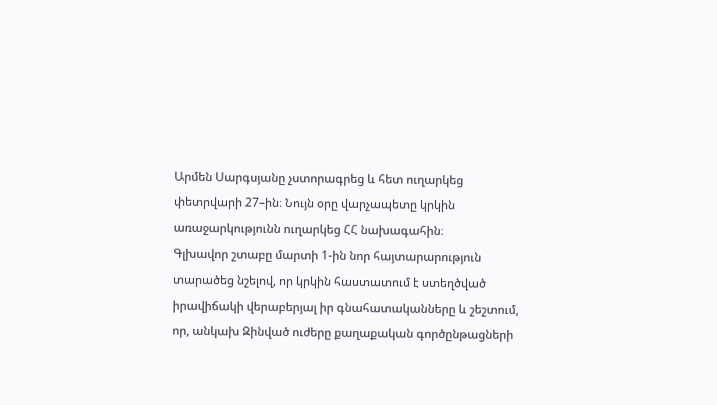Արմեն Սարգսյանը չստորագրեց և հետ ուղարկեց փետրվարի 27–ին։ Նույն օրը վարչապետը կրկին առաջարկությունն ուղարկեց ՀՀ նախագահին։
Գլխավոր շտաբը մարտի 1-ին նոր հայտարարություն տարածեց նշելով, որ կրկին հաստատում է ստեղծված իրավիճակի վերաբերյալ իր գնահատականները և շեշտում, որ, անկախ Զինված ուժերը քաղաքական գործընթացների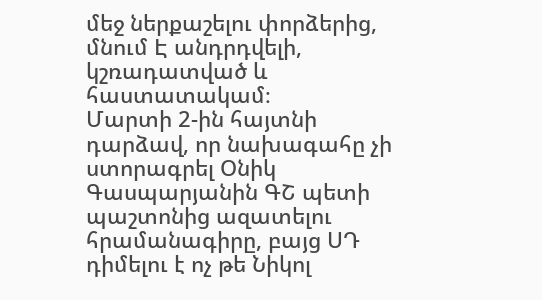մեջ ներքաշելու փորձերից, մնում Է անդրդվելի, կշռադատված և հաստատակամ։
Մարտի 2-ին հայտնի դարձավ, որ նախագահը չի ստորագրել Օնիկ Գասպարյանին ԳՇ պետի պաշտոնից ազատելու հրամանագիրը, բայց ՍԴ դիմելու է ոչ թե Նիկոլ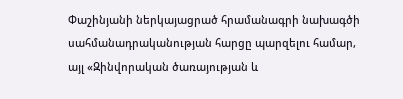Փաշինյանի ներկայացրած հրամանագրի նախագծի սահմանադրականության հարցը պարզելու համար, այլ «Զինվորական ծառայության և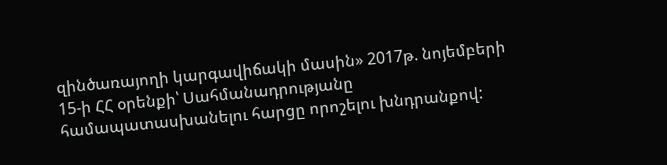զինծառայողի կարգավիճակի մասին» 2017թ. նոյեմբերի 15-ի ՀՀ օրենքի՝ Սահմանադրությանը համապատասխանելու հարցը որոշելու խնդրանքով: